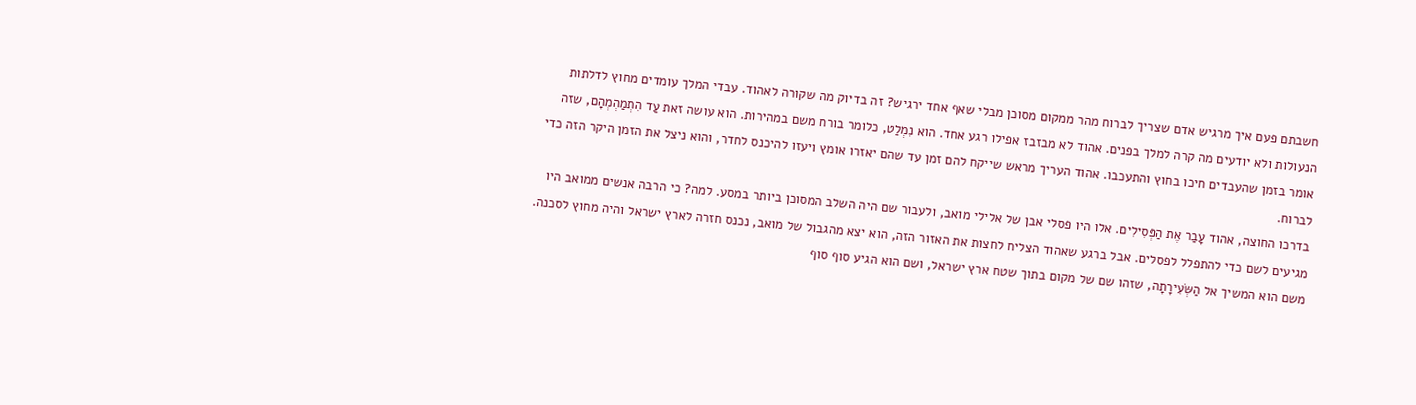חשבתם פעם איך מרגיש אדם שצריך לברוח מהר ממקום מסוכן מבלי שאף אחד ירגיש? זה בדיוק מה שקורה לאהוד. עבדי המלך עומדים מחוץ לדלתות הנעולות ולא יודעים מה קרה למלך בפנים. אהוד לא מבזבז אפילו רגע אחד. הוא נִמְלַט, כלומר בורח משם במהירות. הוא עושה זאת עַד הִתְמַהְמְהָם, שזה אומר בזמן שהעבדים חיכו בחוץ והתעכבו. אהוד העריך מראש שייקח להם זמן עד שהם יאזרו אומץ ויעזו להיכנס לחדר, והוא ניצל את הזמן היקר הזה כדי לברוח.
בדרכו החוצה, אהוד עָבַר אֶת הַפְּסִילִים. אלו היו פסלי אבן של אלילי מואב, ולעבור שם היה השלב המסוכן ביותר במסע. למה? כי הרבה אנשים ממואב היו מגיעים לשם כדי להתפלל לפסלים. אבל ברגע שאהוד הצליח לחצות את האזור הזה, הוא יצא מהגבול של מואב, נכנס חזרה לארץ ישראל והיה מחוץ לסכנה. משם הוא המשיך אל הַשְּׂעִירָתָה, שזהו שם של מקום בתוך שטח ארץ ישראל, ושם הוא הגיע סוף סוף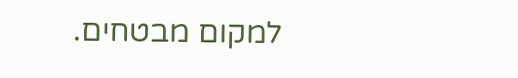למקום מבטחים.